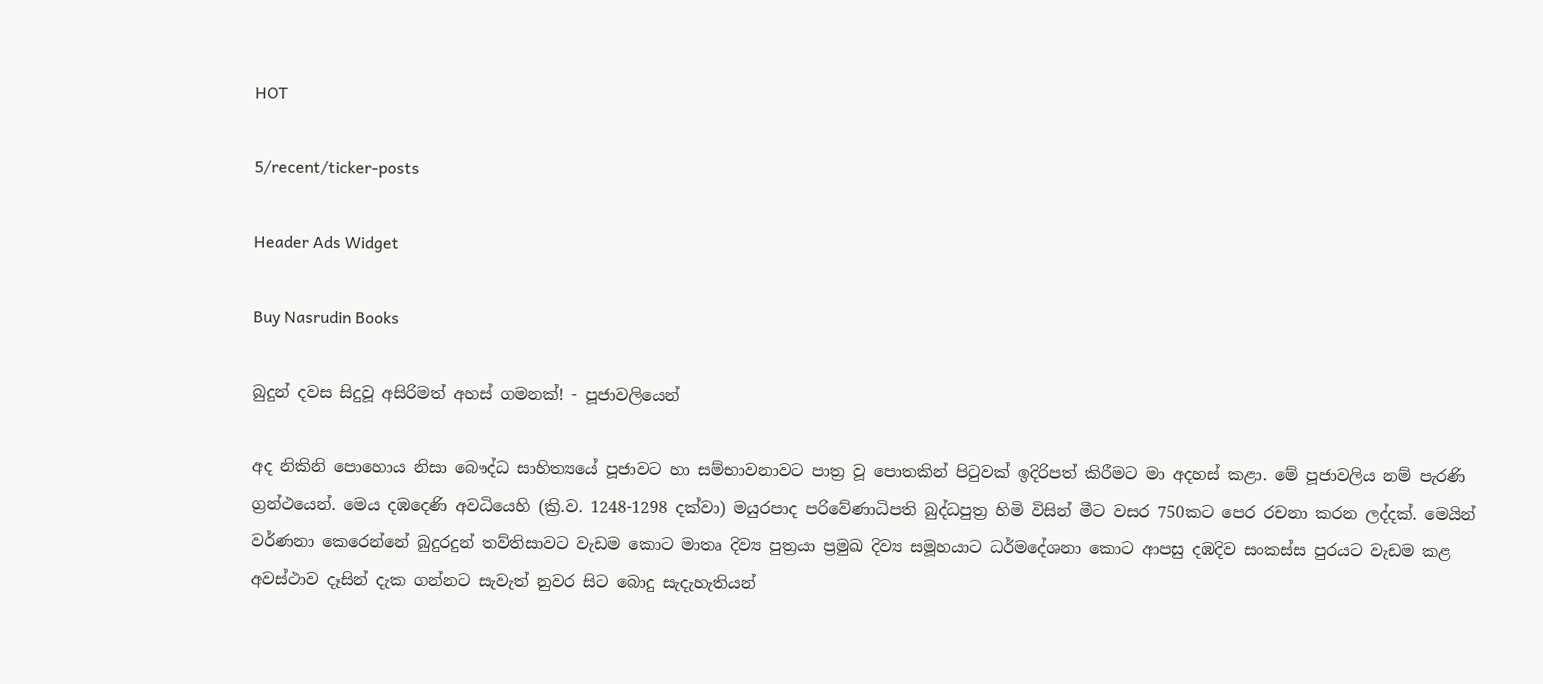HOT

5/recent/ticker-posts

Header Ads Widget

Buy Nasrudin Books

බුදුන් දවස සිදුවූ අසිරිමත් අහස් ගමනක්! - පූජාවලියෙන්

අද නිකිනි පොහොය නිසා බෞද්ධ සාහිත්‍යයේ පූජාවට හා සම්භාවනාවට පාත්‍ර වූ පොතකින් පිටුවක් ඉදිරිපත් කිරීමට මා අදහස් කළා. මේ පූජාවලිය නම් පැරණි ග්‍රන්ථයෙන්. මෙය දඹදෙණි අවධියෙහි (ක්‍රි.ව. 1248-1298 දක්වා) මයුරපාද පරිවේණාධිපති බුද්ධපුත්‍ර හිමි විසින් මීට වසර 750කට පෙර රචනා කරන ලද්දක්. මෙයින් වර්ණනා කෙරෙන්නේ බුදුරදුන් තව්තිසාවට වැඩම කොට මාතෘ දිව්‍ය පුත්‍රයා ප්‍රමුඛ දිව්‍ය සමූහයාට ධර්මදේශනා කොට ආපසු දඹදිව සංකස්ස පුරයට වැඩම කළ අවස්ථාව දෑසින් දැක ගන්නට සැවැත් නුවර සිට බොදු සැදැහැතියන්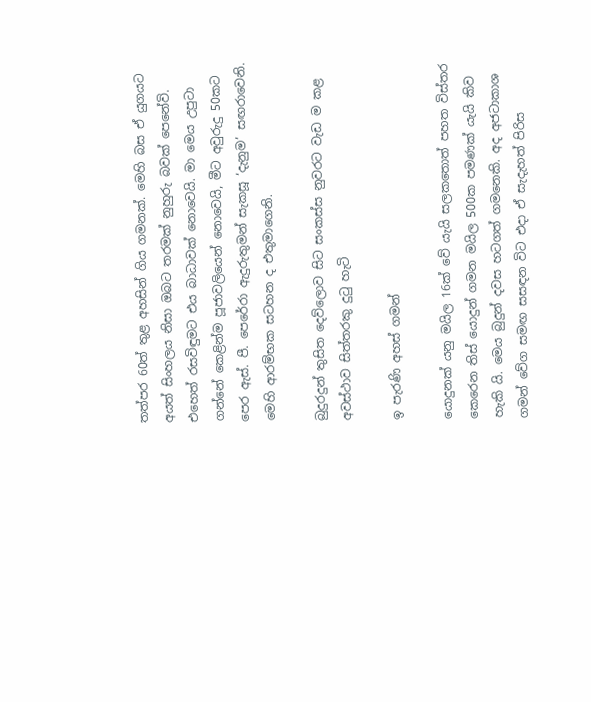තත්පර 60ත් තුළ අහසින් ගිය ගමනක්. මෙහි බස ඒ යුගයට අයත් සිංහලය නිසා ඔබට තරමක් නුහුරු බවක් පෙනේවි. එහෙත් රසවිඳුමට එය බාධාවක් නොවෙයි. මා මෙය උපුටා ගන්නේ කෙළින්ම පූජාවලියෙන් නොවෙයි, මීට අවුරුදු 50කට පෙර ඇස්. පී. පෙරේරා ඇදුරුතුමන් සැකසූ ‘දැනුම’ සඟරාවෙනි. මෙහි ආරම්භක සටහන ද එතුමාගෙනි.

බුදුරදුන් තුසිත දෙව්ලොව සිට සංකස්ස නුවරට වැඩ ම කළ අවස්ථාව සිත්තරකු දුටු හැටි

ඉ පැරණි අහස් ගමන්

යොදුනක් යනු මයිල 16ක් වේ යැයි සලකතොත් පහත විස්තර කෙරෙන තිස් යොදුන් ගමන මයිල 500ක පමණක් යැයි කිව හැකි යි. මෙය බුදුන් දවස හටගත් ගම‍නෙකි. අද අජටාකාශ ගමන් වේග සමඟ සසඳන විට එදා ඒ සැදැහත් පිරිස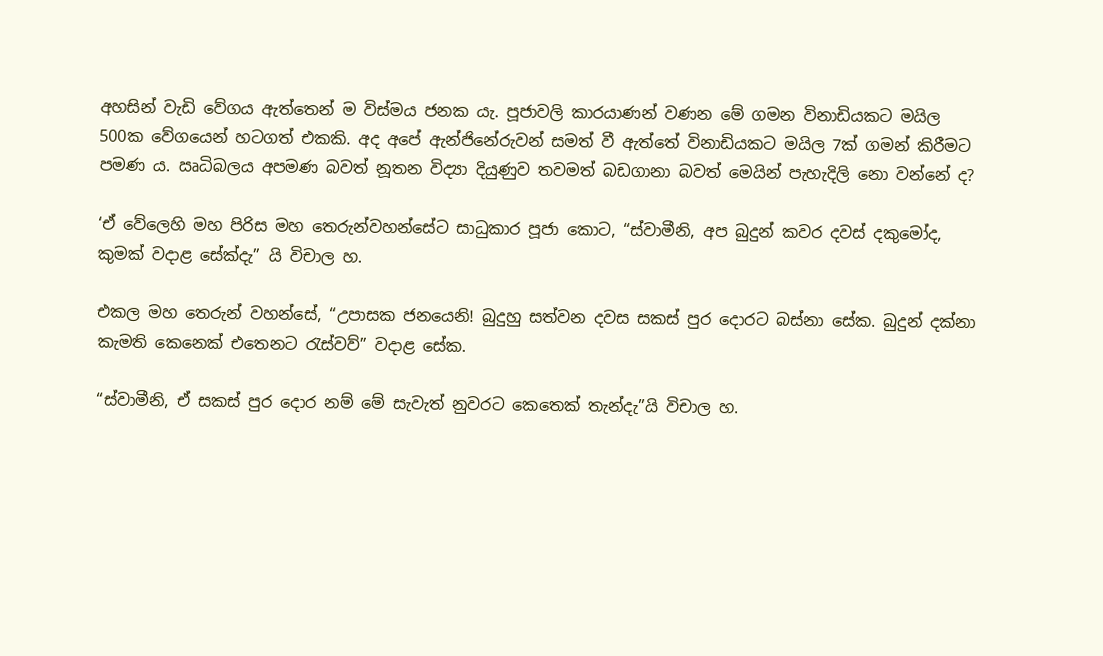අහසින් වැඩි වේගය ඇත්තෙන් ම විස්මය ජනක යැ. පූජාවලි කාරයාණන් වණන මේ ගමන විනාඩියකට මයිල 500ක වේගයෙන් හටගත් එකකි. අද අපේ ඇන්ජිනේරුවන් සමත් වී ඇත්තේ විනාඩියකට මයිල 7ක් ගමන් කිරීමට පමණ ය. ඍධිබලය අපමණ බවත් නූතන විද්‍යා දියුණුව තවමත් බඩගානා බවත් මෙයින් පැහැදිලි නො වන්නේ ද?

‘ඒ වේලෙහි මහ පිරිස මහ තෙරුන්වහන්සේට සාධුකාර පූජා කොට, “ස්වාමීනි, අප බුදුන් කවර දවස් දකුමෝද, කුමක් වදාළ සේක්දැ” යි විචාල හ.

එකල මහ තෙරුන් වහන්සේ, “උපාසක ජනයෙනි! බුදුහු සත්වන දවස සකස් පුර දොරට බස්නා සේක. බුදුන් දක්නා කැමති කෙනෙක් එතෙනට රැස්වව්” වදාළ සේක.

“ස්වාමීනි, ඒ සකස් පුර දොර නම් මේ සැවැත් නුවරට ක‍ෙතෙක් තැන්දැ”යි විචාල හ.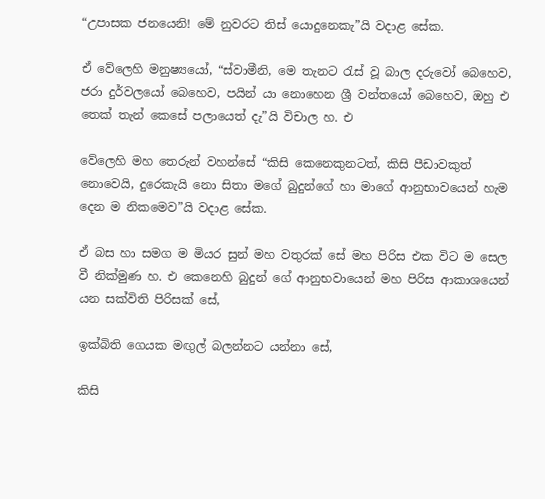“උපාසක ජනයෙනි! මේ නුවරට තිස් යොදු‍නෙකැ”යි වදාළ සේක.

ඒ වේලෙහි මනුෂ්‍යයෝ, “ස්වාමීනි, මෙ තැනට රැස් වූ බාල දරුවෝ බෙහෙව, ජරා දුර්වලයෝ බෙහෙව, පයින් යා නොහෙන ශ්‍රී වන්තයෝ බෙහෙව, ඔහු එ තෙක් තැන් කෙසේ පලායෙත් දැ”යි විචාල හ. එ

වේලෙහි මහ තෙරුන් වහන්සේ “කිසි කෙනෙකුනටත්, කිසි පීඩාවකුත් නොවෙයි, දුරෙකැයි නො සිතා මගේ බුදුන්ගේ හා මාගේ ආනුභාවයෙන් හැම දෙන ම නිකමෙව”යි වදාළ සේක.

ඒ බස හා සමග ම මියර සුන් මහ වතුරක් සේ මහ පිරිස එක විට ම සෙල වී නික්මුණ හ. එ කෙනෙහි බුදුන් ‍ගේ ආනුභවාය‍ෙන් මහ පිරිස ආකාශ‍යෙන් යන සක්විති පිරිසක් සේ,

ඉක්බිති ගෙයක මඟුල් බලන්නට යන්නා සේ,

කිසි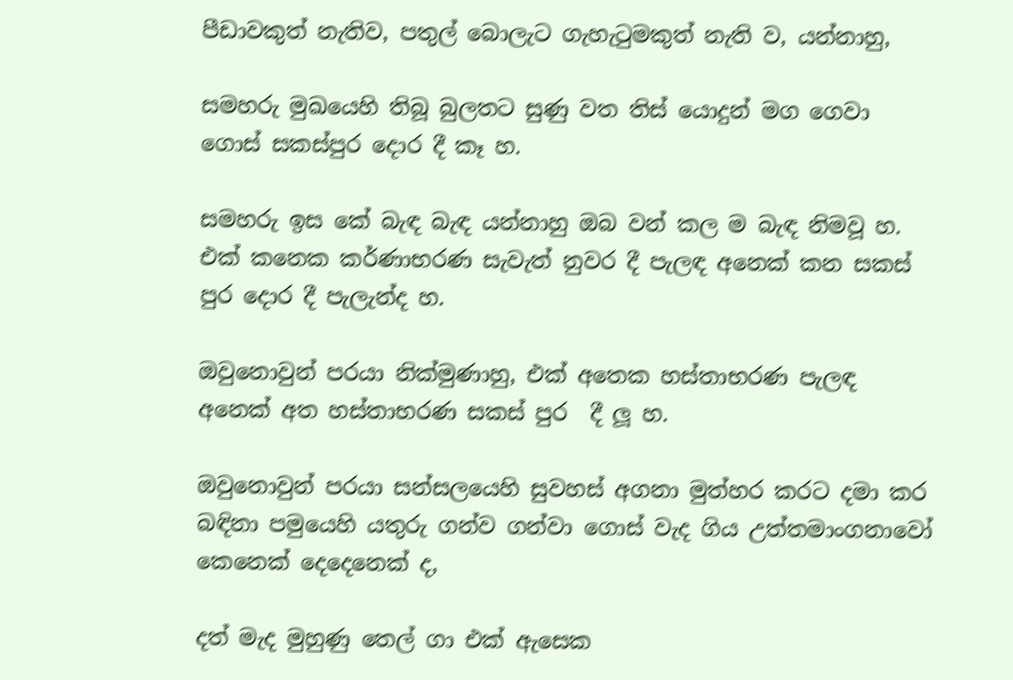පීඩාවකුත් නැතිව, පතුල් බොලැට ගැහැටුමකුත් නැති ව, යන්නාහු,

සමහරු මුඛයෙහි තිබූ බුලතට සුණු වත තිස් යොදුන් මග ගෙවා ගොස් සකස්පුර දොර දී කෑ හ.

සමහරු ඉස කේ බැඳ බැඳ යන්නාහු ඔබ වන් කල ම බැඳ නිමවූ හ. එක් කනෙක කර්ණාභරණ සැවැත් නුවර දී පැලඳ අනෙක් කන සකස් පුර දොර දී පැලැන්ද හ.

ඔවුනොවුන් පරයා නික්මුණාහු, එක් අතෙක හස්තාභරණ පැලඳ අනෙක් අත හස්තාභරණ සකස් පුර  දී ලූ හ.

ඔවුනොවුන් පරයා සන්සලයෙහි සුවහස් අගනා මුත්හර කරට දමා කර බඳිනා පමුයෙහි යතුරු ගන්ව ගන්වා ගොස් වැද ගිය උත්තමාංගනාවෝ කෙනෙක් දෙදෙනෙක් ද,

දත් මැද මුහුණු තෙල් ගා එක් ඇ‍ස‍ෙක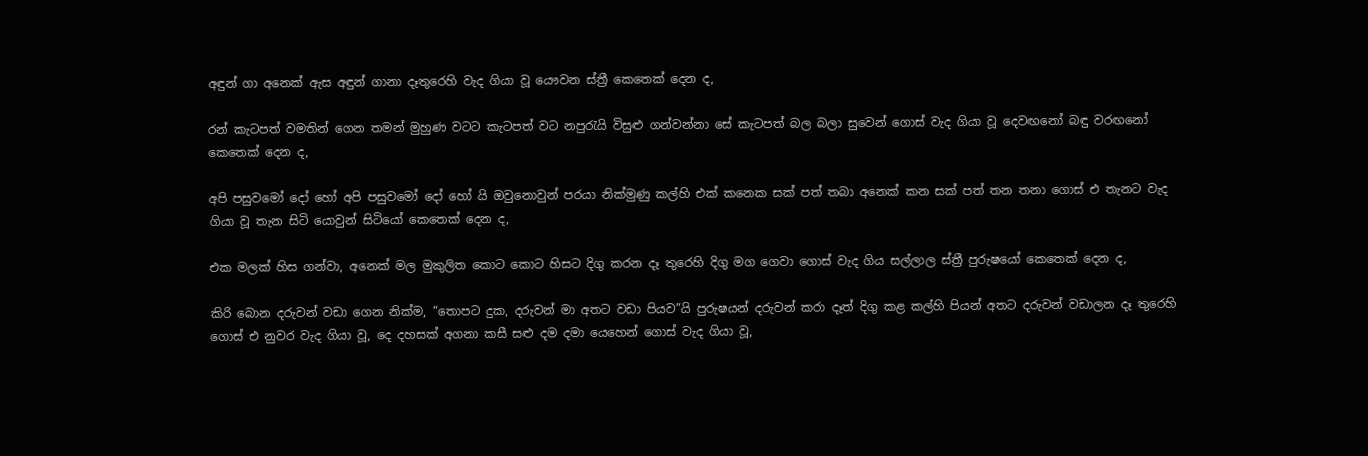අඳුන් ගා අනෙක් ඇස අඳුන් ගානා දෑතුරෙහි වැද ගියා වූ යෞවන ස්ත්‍රී කෙතෙක් දෙන ද,

රන් කැටපත් වමතින් ගෙන තමන් මුහුණ වටට කැටපත් වට නපුරැයි විසුළු ගන්වන්නා සේ කැටපත් බල බලා සුවෙන් ග‍ොස් වැද ගියා වූ දෙවඟනෝ බඳු වරඟනෝ කෙතෙක් දෙන ද,

අපි පසුවමෝ දෝ හෝ අපි පසුවමෝ දෝ හෝ යි ඔවුනොවුන් පරයා නික්මුණු කල්හි එක් කනෙක සක් පත් තබා අනෙක් කන සක් පත් තන තනා ගොස් එ තැනට වැද ගියා වූ තැන සිටි යොවුන් සිටියෝ කෙතෙක් දෙන ද,

එක මලක් හිස ගන්වා, අනෙක් මල මුකුලිත කොට කොට හිසට දිගු කරන දෑ තුරෙහි දිගු මග ගෙවා ගොස් වැද ගිය සල්ලාල ස්ත්‍රී පුරුෂයෝ කෙතෙක් දෙන ද,

කිරි බොන දරුවන් වඩා ගෙන නික්ම, “තොපට දුක, දරුවන් මා අතට වඩා පියව”යි පුරුෂයන් දරුවන් කරා දෑත් දිගු කළ කල්හි පියන් අතට දරුවන් වඩාලන දෑ තුරෙහි ගොස් එ නුවර වැද ගියා වූ, දෙ දහසක් අගනා කසී සළු දම දමා යෙහෙන් ගොස් වැද ගියා වූ,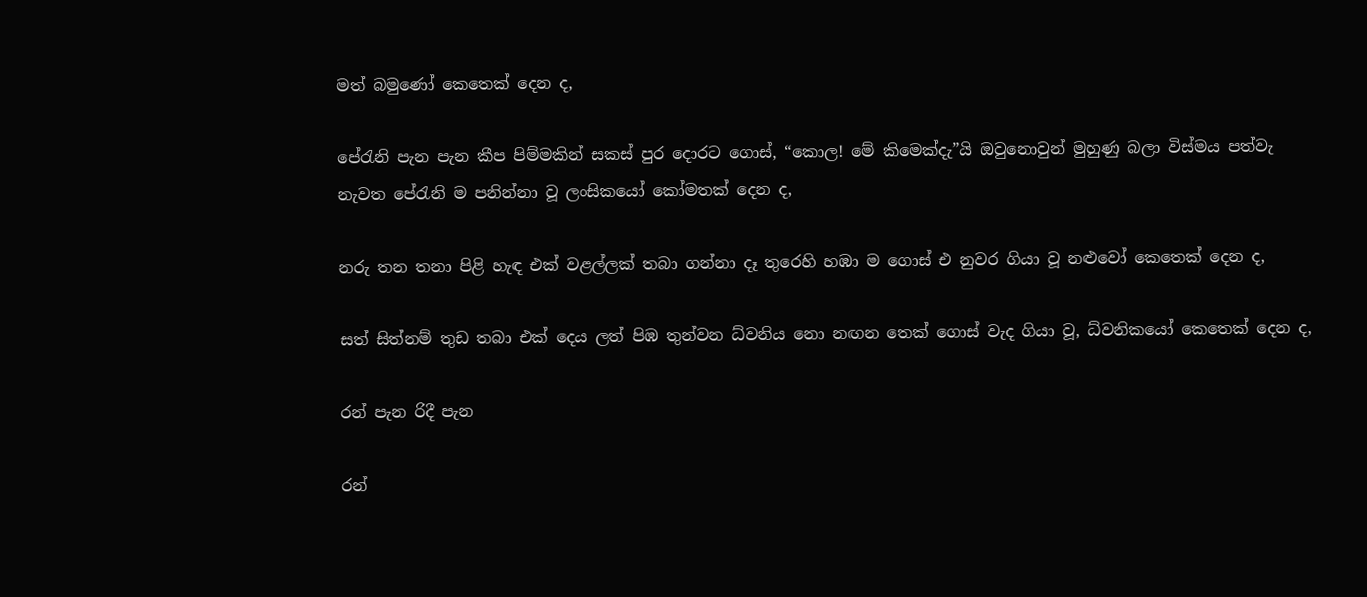මත් බමුණෝ කෙතෙක් දෙන ද,

පේරැනි පැන පැන කීප පිම්මකින් සකස් පුර දොරට ගොස්, “කොල! මේ කිමෙක්දැ”යි ඔවුනොවුන් මුහුණු බලා විස්මය පත්වැ නැවත පේරැනි ම පනින්නා වූ ලංසිකයෝ කෝමතක් දෙන ද,

නරු තන තනා පිළි හැඳ එක් වළල්ලක් තබා ගන්නා දෑ තුරෙහි හඹා ම ගොස් එ නුවර ගියා වූ නළුවෝ කෙතෙක් දෙන ද,

සත් සිත්නම් තුඩ තබා එක් දෙය ලත් පිඹ තුන්වන ධ්වනිය නො නඟන තෙක් ගොස් වැද ගියා වූ, ධ්වනිකයෝ කෙතෙක් දෙන ද,

රන් පැන රිදී පැන

රන්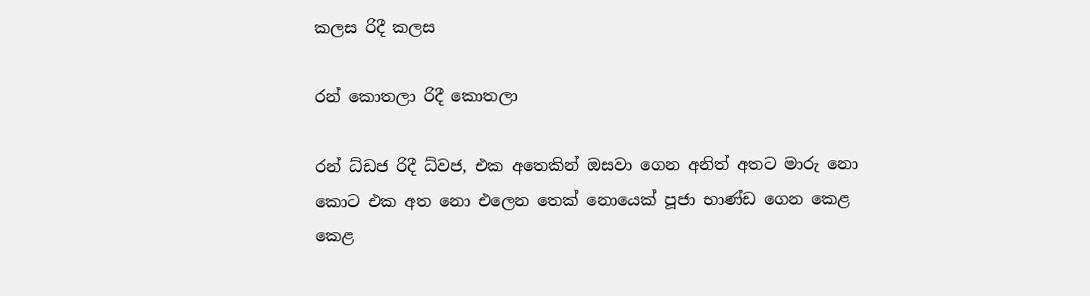කලස රිදී කලස

රන් කොතලා රිදී කොතලා

රන් ධ්ඩජ රිදී ධ්වජ, එක අතෙකින් ඔසවා ගෙන අනිත් අතට මාරු නො කොට එක අත නො එලෙන තෙක් නොයෙක් පූජා භාණ්ඩ ගෙන කෙළ කෙළ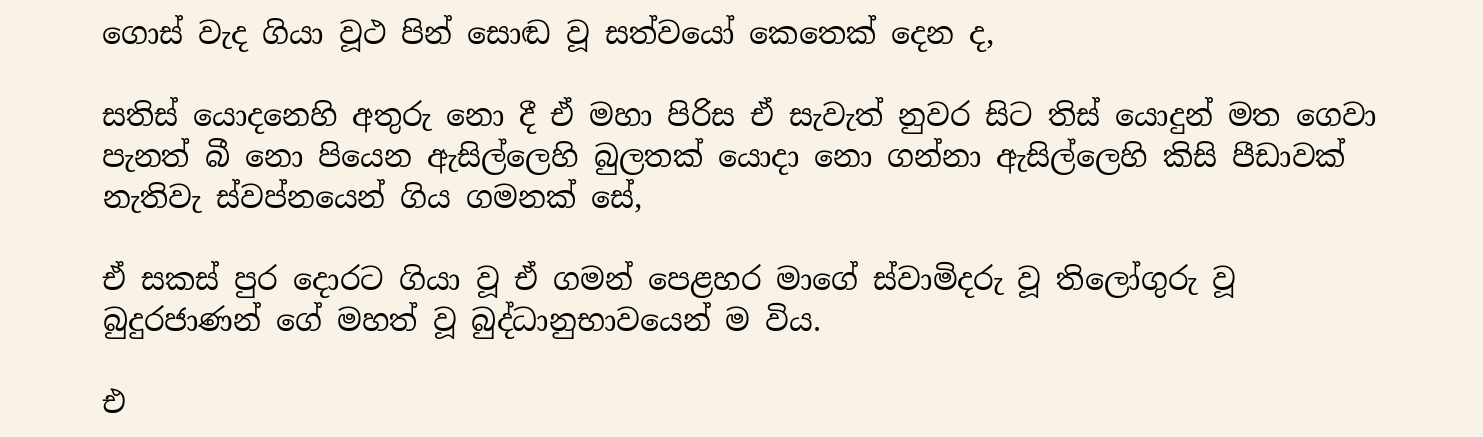ගොස් වැද ගියා වූථ පින් සොඬ වූ සත්වයෝ කෙතෙක් දෙන ද,

සතිස් යොදනෙහි අතුරු නො දී ඒ මහා පිරිස ඒ සැවැත් නුවර සිට තිස් යොදුන් මත ගෙවා පැනත් බී නො පියෙන ඇසිල්ලෙහි බුලතක් යොදා නො ගන්නා ඇසිල්ලෙහි කිසි පීඩාවක් නැතිවැ ස්වප්නයෙන් ගිය ගමනක් සේ,

ඒ සකස් පුර දොරට ගියා වූ ඒ ගමන් පෙළහර මාගේ ස්වාමිදරු වූ තිලෝගුරු වූ බුදුරජාණන් ‍ගේ මහත් වූ බුද්ධානුභාවයෙන් ම විය.

එ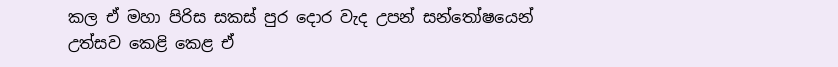කල ඒ මහා පිරිස සකස් පුර දොර වැද උපන් සන්තෝෂයෙන් උත්සව කෙළි කෙළ ඒ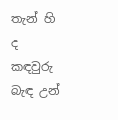තැන් හි ද කඳවුරු බැඳ උන්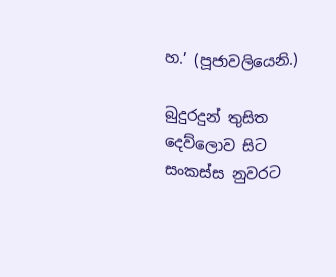හ.’ (පූජාවලියෙනි.)

බුදුරදුන් තුසිත දෙව්ලොව සිට සංකස්ස නුවරට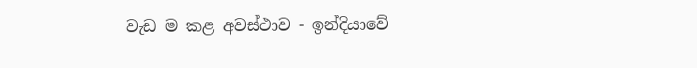වැඩ ම කළ අවස්ථාව - ඉන්දියාවේ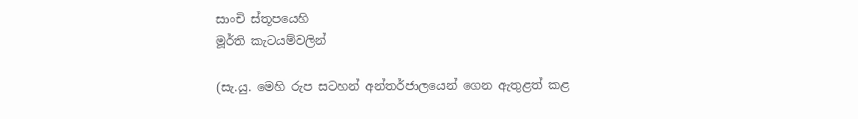සාංචි ස්තූපයෙහි
මූර්ති කැටයම්වලින්

(සැ.යු. මෙහි රුප සටහන් අන්තර්ජාලයෙන් ගෙන ඇතුළත් කළ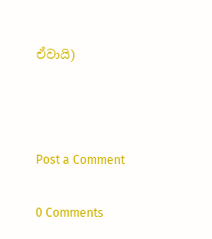ඒවායි)



Post a Comment

0 Comments